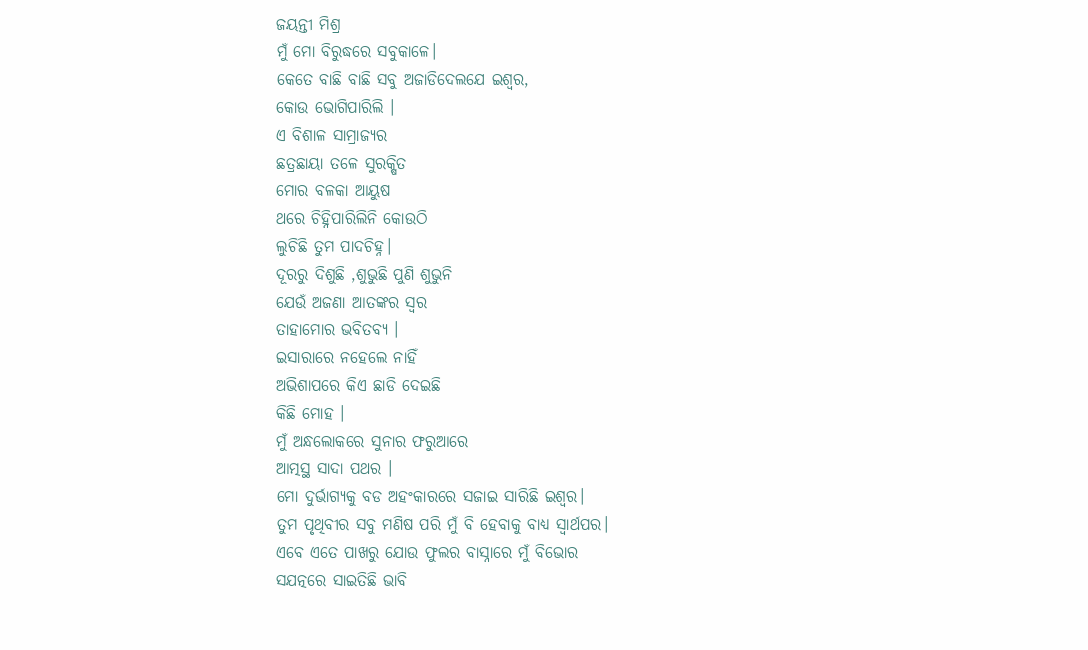ଜୟନ୍ତୀ ମିଶ୍ର
ମୁଁ ମୋ ବିରୁଦ୍ଧରେ ସବୁକାଳେ।
କେତେ ବାଛି ବାଛି ସବୁ ଅଜାଡିଦେଲଯେ ଇଶ୍ୱର,
କୋଉ ଭୋଗିପାରିଲି ।
ଏ ବିଶାଳ ସାମ୍ରାଜ୍ୟର
ଛତ୍ରଛାୟା ତଳେ ସୁରକ୍ଷିତ
ମୋର ବଳକା ଆୟୁଷ
ଥରେ ଚିହ୍ନିପାରିଲିନି କୋଉଠି
ଲୁଚିଛି ତୁମ ପାଦଚିହ୍ନ।
ଦୂରରୁ ଦିଶୁଛି ,ଶୁଭୁଛି ପୁଣି ଶୁଭୁନି
ଯେଉଁ ଅଜଣା ଆତଙ୍କର ସ୍ୱର
ତାହାମୋର ଭବିତବ୍ୟ ।
ଇସାରାରେ ନହେଲେ ନାହିଁ
ଅଭିଶାପରେ କିଏ ଛାଡି ଦେଇଛି
କିଛି ମୋହ ।
ମୁଁ ଅନ୍ଧଲୋକରେ ସୁନାର ଫରୁଆରେ
ଆତ୍ମସ୍ଥ ସାଦା ପଥର ।
ମୋ ଦୁର୍ଭାଗ୍ୟକୁ ବଡ ଅହଂକାରରେ ସଜାଇ ସାରିଛି ଇଶ୍ଵର।
ତୁମ ପୃଥିବୀର ସବୁ ମଣିଷ ପରି ମୁଁ ବି ହେବାକୁ ବାଧ୍ୟ ସ୍ୱାର୍ଥପର।
ଏବେ ଏତେ ପାଖରୁ ଯୋଉ ଫୁଲର ବାସ୍ନାରେ ମୁଁ ବିଭୋର
ସଯତ୍ନରେ ସାଇତିଛି ଭାବି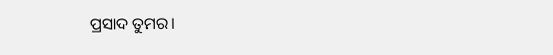ପ୍ରସାଦ ତୁମର।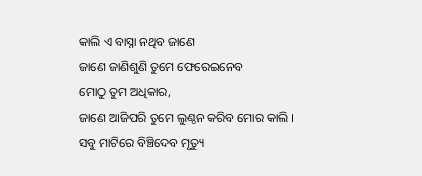କାଲି ଏ ବାସ୍ନା ନଥିବ ଜାଣେ
ଜାଣେ ଜାଣିଶୁଣି ତୁମେ ଫେରେଇନେବ
ମୋଠୁ ତୁମ ଅଧିକାର,
ଜାଣେ ଆଜିପରି ତୁମେ ଲୁଣ୍ଠନ କରିବ ମୋର କାଲି ।
ସବୁ ମାଟିରେ ବିଞ୍ଚିଦେବ ମୃତ୍ୟୁ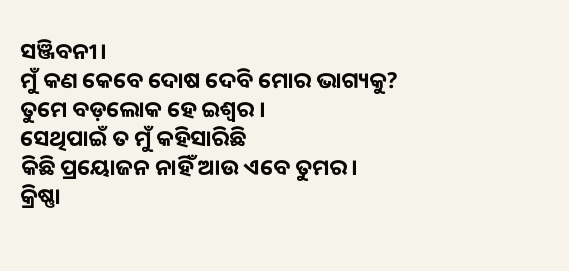ସଞ୍ଜିବନୀ।
ମୁଁ କଣ କେବେ ଦୋଷ ଦେବି ମୋର ଭାଗ୍ୟକୁ?
ତୁମେ ବଡ଼ଲୋକ ହେ ଇଶ୍ଵର ।
ସେଥିପାଇଁ ତ ମୁଁ କହିସାରିଛି
କିଛି ପ୍ରୟୋଜନ ନାହିଁ ଆଉ ଏବେ ତୁମର।
କ୍ରିଷ୍ଣା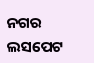ନଗର
ଲସପେଟ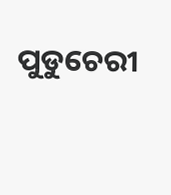ପୁଡୁଚେରୀ